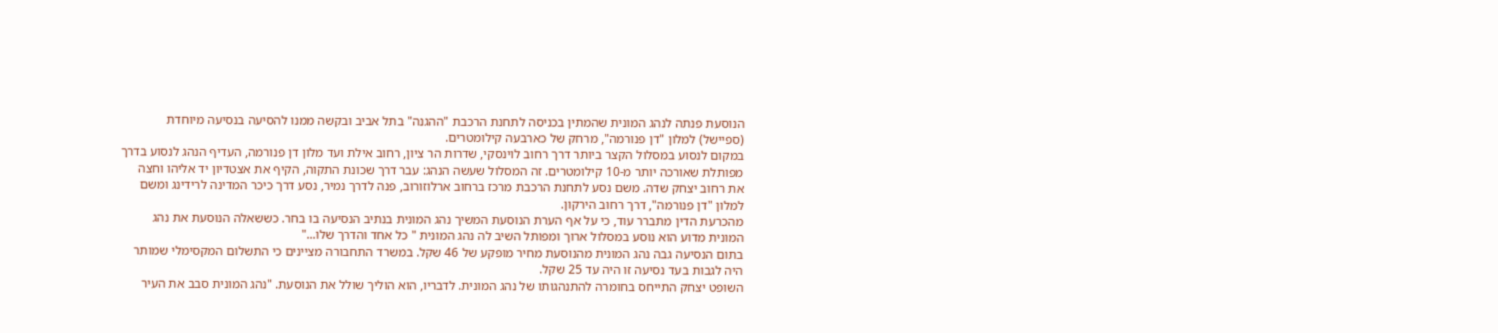הנוסעת פנתה לנהג המונית שהמתין בכניסה לתחנת הרכבת "ההגנה" בתל אביב ובקשה ממנו להסיעה בנסיעה מיוחדת (ספיישל) למלון "דן פנורמה", מרחק של כארבעה קילומטרים.
במקום לנסוע במסלול הקצר ביותר דרך רחוב לוינסקי, שדרות הר ציון, רחוב אילת ועד מלון דן פנורמה, העדיף הנהג לנסוע בדרך מפותלת שאורכה יותר מ-10 קילומטרים. זה המסלול שעשה הנהג: עבר דרך שכונת התקוה, הקיף את אצטדיון יד אליהו וחצה את רחוב יצחק שדה. משם נסע לתחנת הרכבת מרכז ברחוב ארלוזורוב, פנה לדרך נמיר, נסע דרך כיכר המדינה לרידינג ומשם למלון "דן פנורמה", דרך רחוב הירקון.
מהכרעת הדין מתברר עוד, כי על אף הערת הנוסעת המשיך נהג המונית בנתיב הנסיעה בו בחר. כששאלה הנוסעת את נהג המונית מדוע הוא נוסע במסלול ארוך ומפותל השיב לה נהג המונית " כל אחד והדרך שלו..."
בתום הנסיעה גבה נהג המונית מהנוסעת מחיר מופקע של 46 שקל. במשרד התחבורה מציינים כי התשלום המקסימלי שמותר היה לגבות בעד נסיעה זו היה עד 25 שקל.
השופט יצחק התייחס בחומרה להתנהגותו של נהג המונית. לדבריו, הוא הוליך שולל את הנוסעת. "נהג המונית סבב את העיר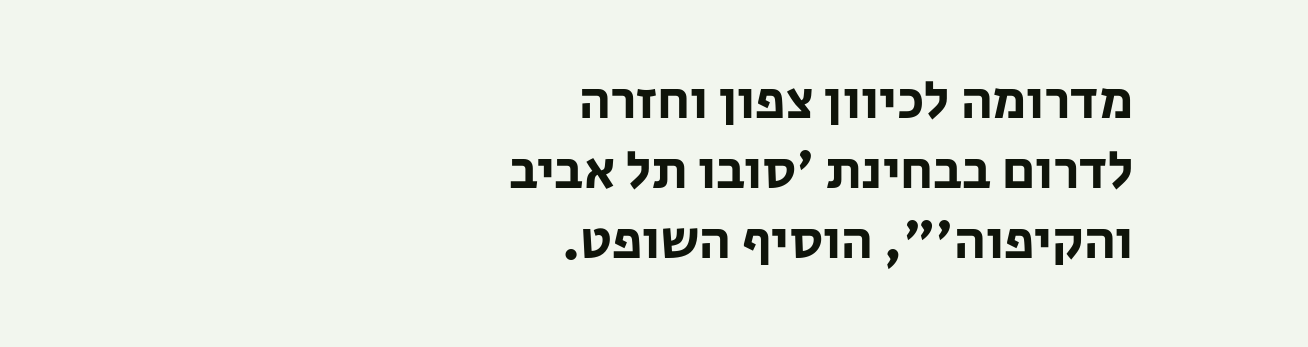מדרומה לכיוון צפון וחזרה לדרום בבחינת 'סובו תל אביב והקיפוה'", הוסיף השופט.